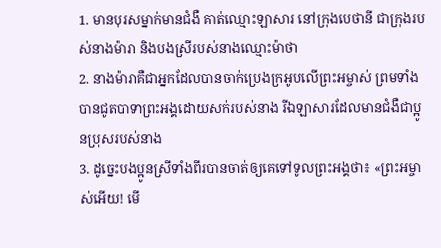1. មានបុរសម្នាក់មានជំងឺ គាត់ឈ្មោះឡាសារ នៅក្រុងបេថានី ជាក្រុងរបស់នាងម៉ារា និងបងស្រីរបស់នាងឈ្មោះម៉ាថា
2. នាងម៉ារាគឺជាអ្នកដែលបានចាក់ប្រេងក្រអូបលើព្រះអម្ចាស់ ព្រមទាំងបានជូតបាទាព្រះអង្គដោយសក់របស់នាង រីឯឡាសារដែលមានជំងឺជាប្អូនប្រុសរបស់នាង
3. ដូច្នេះបងប្អូនស្រីទាំងពីរបានចាត់ឲ្យគេទៅទូលព្រះអង្គថា៖ «ព្រះអម្ចាស់អើយ! មើ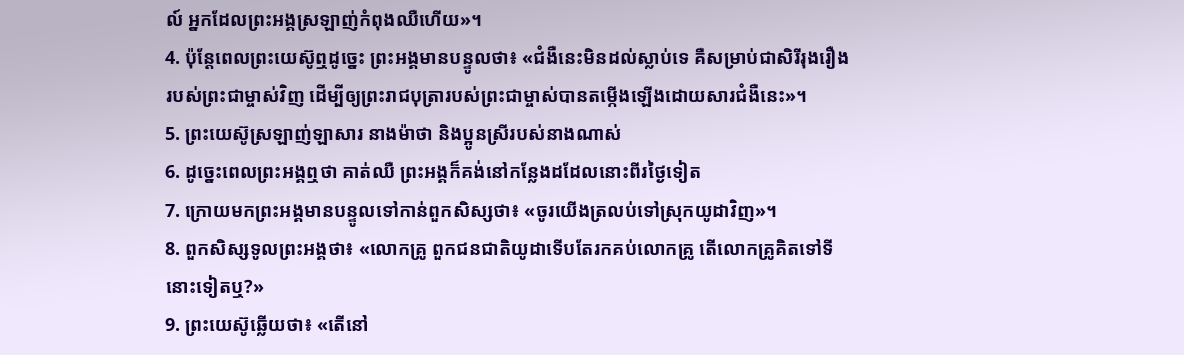ល៍ អ្នកដែលព្រះអង្គស្រឡាញ់កំពុងឈឺហើយ»។
4. ប៉ុន្ដែពេលព្រះយេស៊ូឮដូច្នេះ ព្រះអង្គមានបន្ទូលថា៖ «ជំងឺនេះមិនដល់ស្លាប់ទេ គឺសម្រាប់ជាសិរីរុងរឿងរបស់ព្រះជាម្ចាស់វិញ ដើម្បីឲ្យព្រះរាជបុត្រារបស់ព្រះជាម្ចាស់បានតម្កើងឡើងដោយសារជំងឺនេះ»។
5. ព្រះយេស៊ូស្រឡាញ់ឡាសារ នាងម៉ាថា និងប្អូនស្រីរបស់នាងណាស់
6. ដូច្នេះពេលព្រះអង្គឮថា គាត់ឈឺ ព្រះអង្គក៏គង់នៅកន្លែងដដែលនោះពីរថ្ងៃទៀត
7. ក្រោយមកព្រះអង្គមានបន្ទូលទៅកាន់ពួកសិស្សថា៖ «ចូរយើងត្រលប់ទៅស្រុកយូដាវិញ»។
8. ពួកសិស្សទូលព្រះអង្គថា៖ «លោកគ្រូ ពួកជនជាតិយូដាទើបតែរកគប់លោកគ្រូ តើលោកគ្រូគិតទៅទីនោះទៀតឬ?»
9. ព្រះយេស៊ូឆ្លើយថា៖ «តើនៅ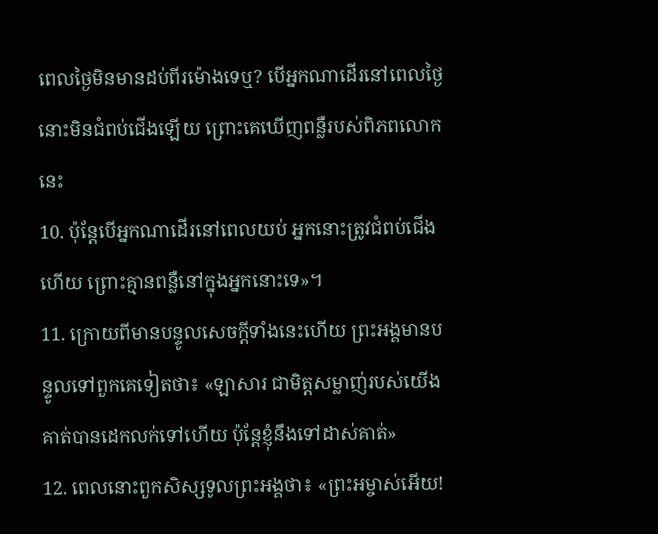ពេលថ្ងៃមិនមានដប់ពីរម៉ោងទេឬ? បើអ្នកណាដើរនៅពេលថ្ងៃ នោះមិនជំពប់ជើងឡើយ ព្រោះគេឃើញពន្លឺរបស់ពិភពលោកនេះ
10. ប៉ុន្ដែបើអ្នកណាដើរនៅពេលយប់ អ្នកនោះត្រូវជំពប់ជើងហើយ ព្រោះគ្មានពន្លឺនៅក្នុងអ្នកនោះទេ»។
11. ក្រោយពីមានបន្ទូលសេចក្ដីទាំងនេះហើយ ព្រះអង្គមានបន្ទូលទៅពួកគេទៀតថា៖ «ឡាសារ ជាមិត្តសម្លាញ់របស់យើង គាត់បានដេកលក់ទៅហើយ ប៉ុន្ដែខ្ញុំនឹងទៅដាស់គាត់»
12. ពេលនោះពួកសិស្សទូលព្រះអង្គថា៖ «ព្រះអម្ចាស់អើយ!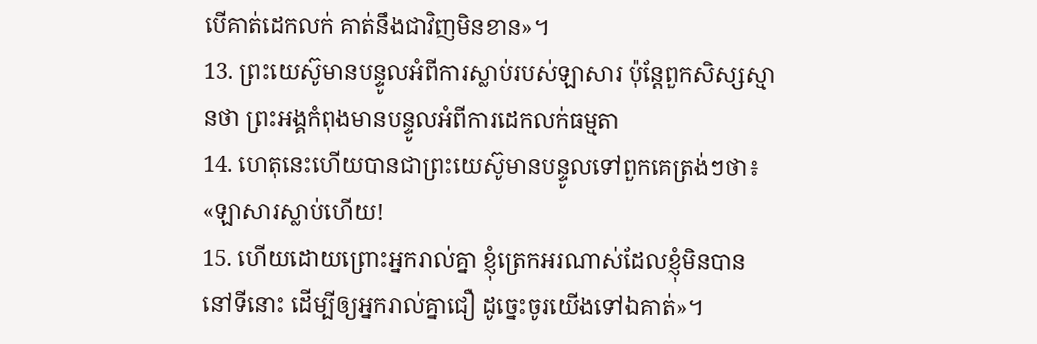បើគាត់ដេកលក់ គាត់នឹងជាវិញមិនខាន»។
13. ព្រះយេស៊ូមានបន្ទូលអំពីការស្លាប់របស់ឡាសារ ប៉ុន្ដែពួកសិស្សស្មានថា ព្រះអង្គកំពុងមានបន្ទូលអំពីការដេកលក់ធម្មតា
14. ហេតុនេះហើយបានជាព្រះយេស៊ូមានបន្ទូលទៅពួកគេត្រង់ៗថា៖ «ឡាសារស្លាប់ហើយ!
15. ហើយដោយព្រោះអ្នករាល់គ្នា ខ្ញុំត្រេកអរណាស់ដែលខ្ញុំមិនបាននៅទីនោះ ដើម្បីឲ្យអ្នករាល់គ្នាជឿ ដូច្នេះចូរយើងទៅឯគាត់»។